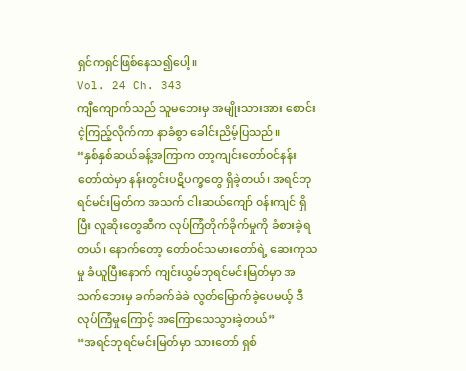ရှင်ကရှင်ဖြစ်နေသ၍ပေါ့။
Vol. 24 Ch. 343
ကျီကျောက်သည် သူမဘေးမှ အမျိုးသားအား စောင်းငဲ့ကြည့်လိုက်ကာ နာခံစွာ ခေါင်းညိမ့်ပြသည်။
“နှစ်နှစ်ဆယ်ခန့်အကြာက တာ့ကျင်းတော်ဝင်နန်းတော်ထဲမှာ နန်းတွင်းပဋိပက္ခတွေ ရှိခဲ့တယ်၊ အရင်ဘုရင်မင်းမြတ်က အသက် ငါးဆယ်ကျော် ၀န်းကျင် ရှိပြီး လူဆိုးတွေဆီက လုပ်ကြံတိုက်ခိုက်မှုကို ခံစားခဲ့ရတယ်၊ နောက်တော့ တော်ဝင်သမားတော်ရဲ့ ဆေးကုသမှု ခံယူပြီးနောက် ကျင်းယွမ်ဘုရင်မင်းမြတ်မှာ အသက်ဘေးမှ ခက်ခက်ခဲခဲ လွတ်မြောက်ခဲ့ပေမယ့် ဒီလုပ်ကြံမှုကြောင့် အကြောသေသွားခဲ့တယ်”
“အရင်ဘုရင်မင်းမြတ်မှာ သားတော် ရှစ်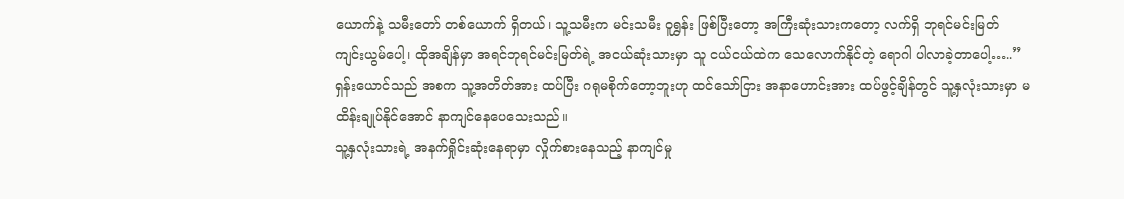ယောက်နဲ့ သမီးတော် တစ်ယောက် ရှိတယ်၊ သူ့သမီးက မင်းသမီး ဝူရွှန်း ဖြစ်ပြီးတော့ အကြီးဆုံးသားကတော့ လက်ရှိ ဘုရင်မင်းမြတ် ကျင်းယွမ်ပေါ့၊ ထိုအချိန်မှာ အရင်ဘုရင်မင်းမြတ်ရဲ့ အငယ်ဆုံးသားမှာ သူ ငယ်ငယ်ထဲက သေလောက်နိုင်တဲ့ ရောဂါ ပါလာခဲ့တာပေါ့…..” ရှန်းယောင်သည် အစက သူ့အတိတ်အား ထပ်ပြီး ဂရုမစိုက်တော့ဘူးဟု ထင်သော်ငြား အနာဟောင်းအား ထပ်ဖွင့်ချိန်တွင် သူ့နှလုံးသားမှာ မထိန်းချုပ်နိုင်အောင် နာကျင်နေပေသေးသည်။
သူ့နှလုံးသားရဲ့ အနက်ရှိုင်းဆုံးနေရာမှာ လှိုက်စားနေသည့် နာကျင်မှု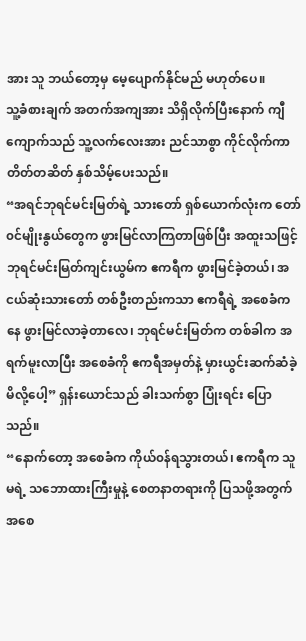အား သူ ဘယ်တော့မှ မေ့ပျောက်နိုင်မည် မဟုတ်ပေ။
သူ့ခံစားချက် အတက်အကျအား သိရှိလိုက်ပြီးနောက် ကျီကျောက်သည် သူ့လက်လေးအား ညင်သာစွာ ကိုင်လိုက်ကာ တိတ်တဆိတ် နှစ်သိမ့်ပေးသည်။
“အရင်ဘုရင်မင်းမြတ်ရဲ့ သားတော် ရှစ်ယောက်လုံးက တော်၀င်မျိုးနွယ်တွေက ဖွားမြင်လာကြတာဖြစ်ပြီး အထူးသဖြင့် ဘုရင်မင်းမြတ်ကျင်းယွမ်က ဧကရီက ဖွားမြင်ခဲ့တယ်၊ အငယ်ဆုံးသားတော် တစ်ဦးတည်းကသာ ဧကရီရဲ့ အစေခံကနေ ဖွားမြင်လာခဲ့တာလေ၊ ဘုရင်မင်းမြတ်က တစ်ခါက အရက်မူးလာပြီး အစေခံကို ဧကရီအမှတ်နဲ့ မှားယွင်းဆက်ဆံခဲ့မိလို့ပေါ့” ရှန်းယောင်သည် ခါးသက်စွာ ပြုံးရင်း ပြောသည်။
“နောက်တော့ အစေခံက ကိုယ်၀န်ရသွားတယ်၊ ဧကရီက သူမရဲ့ သဘောထားကြီးမှုနဲ့ စေတနာတရားကို ပြသဖို့အတွက် အစေ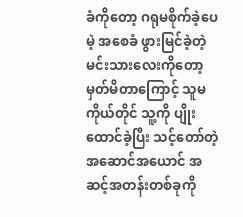ခံကိုတော့ ဂရုမစိုက်ခဲ့ပေမဲ့ အစေခံ ဖွားမြင်ခဲ့တဲ့ မင်းသားလေးကိုတော့ မှတ်မိတာကြောင့် သူမကိုယ်တိုင် သူ့ကို ပျိုးထောင်ခဲ့ပြီး သင့်တော်တဲ့ အဆောင်အယောင် အဆင့်အတန်းတစ်ခုကို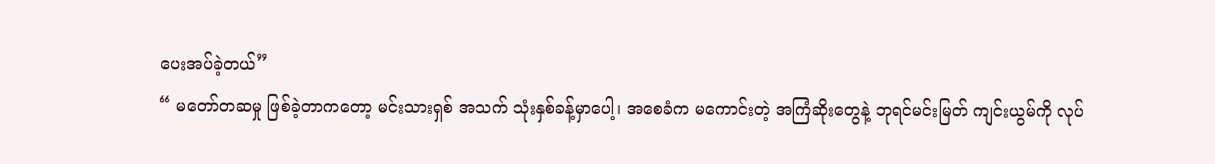ပေးအပ်ခဲ့တယ်”
“ မတော်တဆမှု ဖြစ်ခဲ့တာကတော့ မင်းသားရှစ် အသက် သုံးနှစ်ခန့်မှာပေါ့၊ အစေခံက မကောင်းတဲ့ အကြံဆိုးတွေနဲ့ ဘုရင်မင်းမြတ် ကျင်းယွမ်ကို လုပ်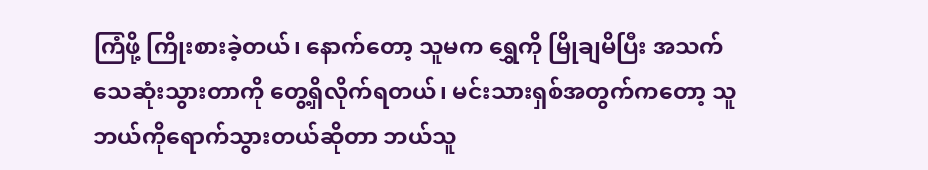ကြံဖို့ ကြိုးစားခဲ့တယ်၊ နောက်တော့ သူမက ရွှေကို မြိုချမိပြီး အသက်သေဆုံးသွားတာကို တွေ့ရှိလိုက်ရတယ်၊ မင်းသားရှစ်အတွက်ကတော့ သူ ဘယ်ကိုရောက်သွားတယ်ဆိုတာ ဘယ်သူ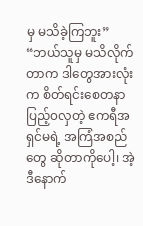မှ မသိခဲ့ကြဘူး”
“ဘယ်သူမှ မသိလိုက်တာက ဒါတွေအားလုံးက စိတ်ရင်းစေတနာပြည့်၀လှတဲ့ ဧကရီအရှင်မရဲ့ အကြံအစည်တွေ ဆိုတာကိုပေါ့၊ အဲ့ဒီနောက်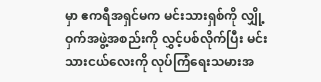မှာ ဧကရီအရှင်မက မင်းသားရှစ်ကို လျှို့ဝှက်အဖွဲ့အစည်းကို လွှင့်ပစ်လိုက်ပြီး မင်းသားငယ်လေးကို လုပ်ကြံရေးသမားအ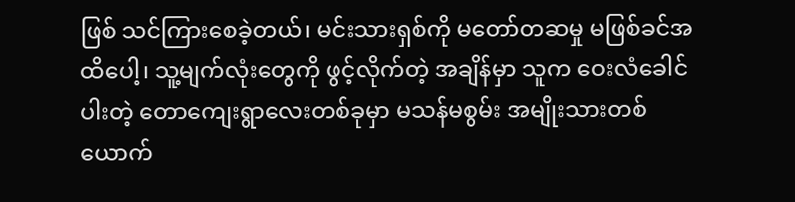ဖြစ် သင်ကြားစေခဲ့တယ်၊ မင်းသားရှစ်ကို မတော်တဆမှု မဖြစ်ခင်အထိပေါ့၊ သူ့မျက်လုံးတွေကို ဖွင့်လိုက်တဲ့ အချိန်မှာ သူက ဝေးလံခေါင်ပါးတဲ့ တောကျေးရွာလေးတစ်ခုမှာ မသန်မစွမ်း အမျိုးသားတစ်ယောက်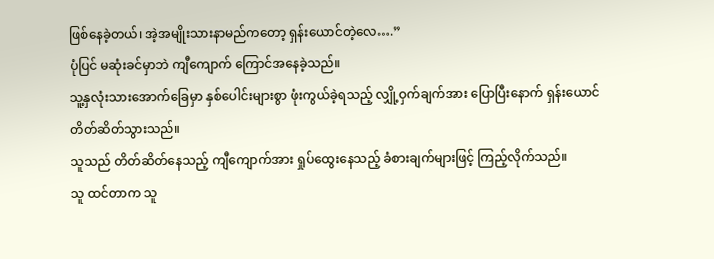ဖြစ်နေခဲ့တယ်၊ အဲ့အမျိုးသားနာမည်ကတော့ ရှန်းယောင်တဲ့လေ….”
ပုံပြင် မဆုံးခင်မှာဘဲ ကျီကျောက် ကြောင်အနေခဲ့သည်။
သူ့နှလုံးသားအောက်ခြေမှာ နှစ်ပေါင်းများစွာ ဖုံးကွယ်ခဲ့ရသည့် လျှို့ဝှက်ချက်အား ပြောပြီးနောက် ရှန်းယောင် တိတ်ဆိတ်သွားသည်။
သူသည် တိတ်ဆိတ်နေသည့် ကျီကျောက်အား ရှုပ်ထွေးနေသည့် ခံစားချက်များဖြင့် ကြည့်လိုက်သည်။
သူ ထင်တာက သူ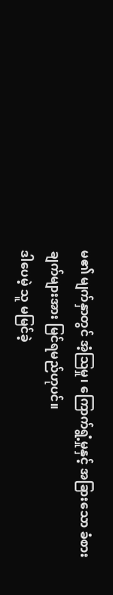မ၏ မျက်နှာတွင် အံ့ဩမှု၊ ကြောက်ရွံ့မှုနှင့် အခြားသော ခံစားချက်များအား မြင်ရမည်ဟုပင်။
ဒါပေမဲ့ သူ မမြင်ခဲ့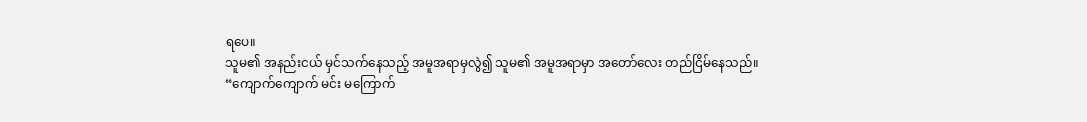ရပေ။
သူမ၏ အနည်းငယ် မှင်သက်နေသည့် အမူအရာမှလွဲ၍ သူမ၏ အမူအရာမှာ အတော်လေး တည်ငြိမ်နေသည်။
“ကျောက်ကျောက် မင်း မကြောက်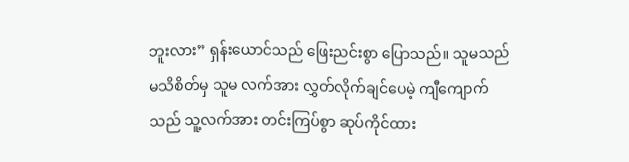ဘူးလား” ရှန်းယောင်သည် ဖြေးညင်းစွာ ပြောသည်။ သူမသည် မသိစိတ်မှ သူမ လက်အား လွှတ်လိုက်ချင်ပေမဲ့ ကျီကျောက်သည် သူ့လက်အား တင်းကြပ်စွာ ဆုပ်ကိုင်ထား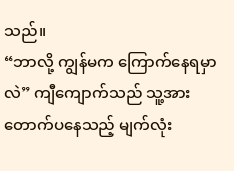သည်။
“ဘာလို့ ကျွန်မက ကြောက်နေရမှာလဲ” ကျီကျောက်သည် သူ့အား တောက်ပနေသည့် မျက်လုံး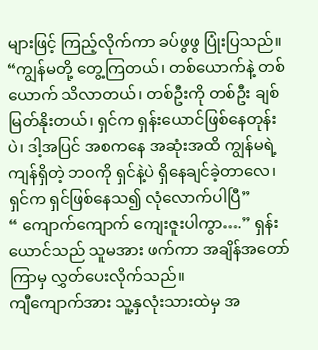များဖြင့် ကြည့်လိုက်ကာ ခပ်ဖွဖွ ပြုံးပြသည်။
“ကျွန်မတို့ တွေ့ကြတယ်၊ တစ်ယောက်နဲ့ တစ်ယောက် သိလာတယ်၊ တစ်ဦးကို တစ်ဦး ချစ်မြတ်နိုးတယ်၊ ရှင်က ရှန်းယောင်ဖြစ်နေတုန်းပဲ၊ ဒါ့အပြင် အစကနေ အဆုံးအထိ ကျွန်မရဲ့ ကျန်ရှိတဲ့ ဘ၀ကို ရှင်နဲ့ပဲ ရှိနေချင်ခဲ့တာလေ၊ ရှင်က ရှင်ဖြစ်နေသ၍ လုံလောက်ပါပြီ”
“ ကျောက်ကျောက် ကျေးဇူးပါကွာ….” ရှန်းယောင်သည် သူမအား ဖက်ကာ အချိန်အတော်ကြာမှ လွှတ်ပေးလိုက်သည်။
ကျီကျောက်အား သူ့နှလုံးသားထဲမှ အ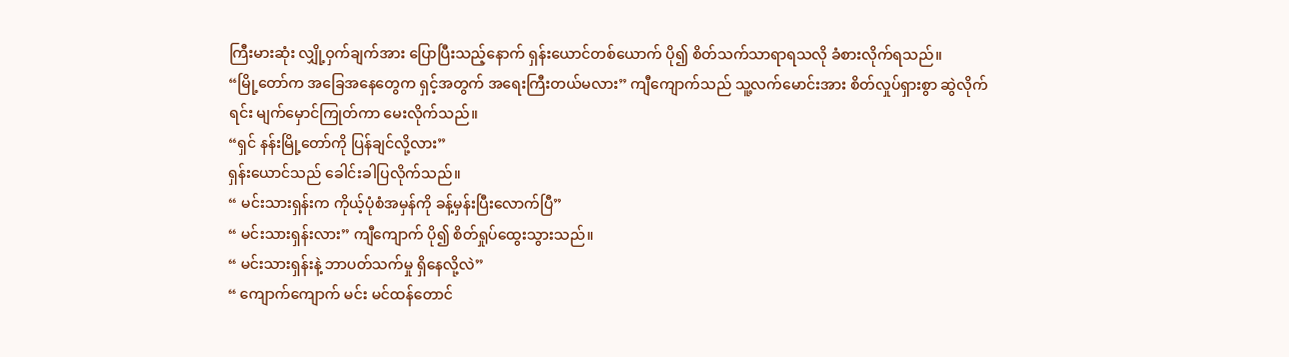ကြီးမားဆုံး လျှို့ဝှက်ချက်အား ပြောပြီးသည့်နောက် ရှန်းယောင်တစ်ယောက် ပို၍ စိတ်သက်သာရာရသလို ခံစားလိုက်ရသည်။
“မြို့တော်က အခြေအနေတွေက ရှင့်အတွက် အရေးကြီးတယ်မလား” ကျီကျောက်သည် သူ့လက်မောင်းအား စိတ်လှုပ်ရှားစွာ ဆွဲလိုက်ရင်း မျက်မှောင်ကြုတ်ကာ မေးလိုက်သည်။
“ရှင် နန်းမြို့တော်ကို ပြန်ချင်လို့လား”
ရှန်းယောင်သည် ခေါင်းခါပြလိုက်သည်။
“ မင်းသားရှန်းက ကိုယ့်ပုံစံအမှန်ကို ခန့်မှန်းပြီးလောက်ပြီ”
“ မင်းသားရှန်းလား” ကျီကျောက် ပို၍ စိတ်ရှုပ်ထွေးသွားသည်။
“ မင်းသားရှန်းနဲ့ ဘာပတ်သက်မှု ရှိနေလို့လဲ”
“ ကျောက်ကျောက် မင်း မင်ထန်တောင်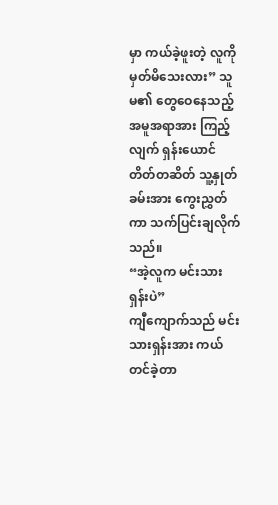မှာ ကယ်ခဲ့ဖူးတဲ့ လူကို မှတ်မိသေးလား” သူမ၏ တွေဝေနေသည့် အမူအရာအား ကြည့်လျက် ရှန်းယောင် တိတ်တဆိတ် သူ့နှုတ်ခမ်းအား ကွေးညွှတ်ကာ သက်ပြင်းချလိုက်သည်။
“အဲ့လူက မင်းသားရှန်းပဲ”
ကျီကျောက်သည် မင်းသားရှန်းအား ကယ်တင်ခဲ့တာ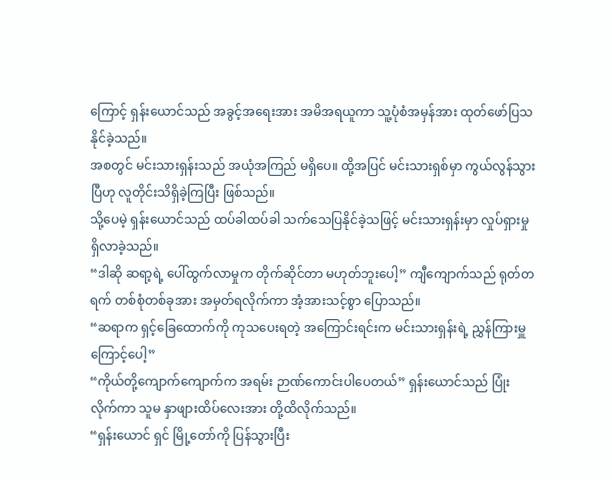ကြောင့် ရှန်းယောင်သည် အခွင့်အရေးအား အမိအရယူကာ သူ့ပုံစံအမှန်အား ထုတ်ဖော်ပြသနိုင်ခဲ့သည်။
အစတွင် မင်းသားရှန်းသည် အယုံအကြည် မရှိပေ။ ထို့အပြင် မင်းသားရှစ်မှာ ကွယ်လွန်သွားပြီဟု လူတိုင်းသိရှိခဲ့ကြပြီး ဖြစ်သည်။
သို့ပေမဲ့ ရှန်းယောင်သည် ထပ်ခါထပ်ခါ သက်သေပြနိုင်ခဲ့သဖြင့် မင်းသားရှန်းမှာ လှုပ်ရှားမှု ရှိလာခဲ့သည်။
“ဒါဆို ဆရာ့ရဲ့ ပေါ်ထွက်လာမှုက တိုက်ဆိုင်တာ မဟုတ်ဘူးပေါ့” ကျီကျောက်သည် ရုတ်တရက် တစ်စုံတစ်ခုအား အမှတ်ရလိုက်ကာ အံ့အားသင့်စွာ ပြောသည်။
“ဆရာက ရှင့်ခြေထောက်ကို ကုသပေးရတဲ့ အကြောင်းရင်းက မင်းသားရှန်းရဲ့ ညွှန်ကြားမှူကြောင့်ပေါ့”
“ကိုယ်တို့ကျောက်ကျောက်က အရမ်း ဉာဏ်ကောင်းပါပေတယ်” ရှန်းယောင်သည် ပြုံးလိုက်ကာ သူမ နှာဖျားထိပ်လေးအား တို့ထိလိုက်သည်။
“ရှန်းယောင် ရှင် မြို့တော်ကို ပြန်သွားပြီး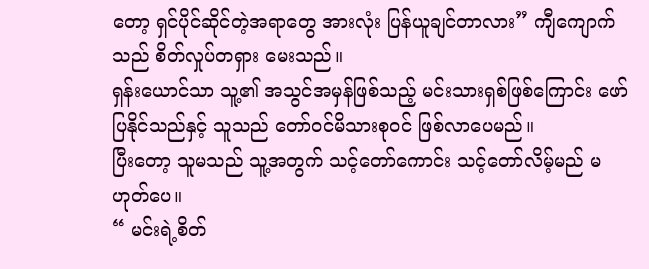တော့ ရှင်ပိုင်ဆိုင်တဲ့အရာတွေ အားလုံး ပြန်ယူချင်တာလား” ကျီကျောက်သည် စိတ်လှုပ်တရှား မေးသည်။
ရှန်းယောင်သာ သူ့၏ အသွင်အမှန်ဖြစ်သည့် မင်းသားရှစ်ဖြစ်ကြောင်း ဖော်ပြနိုင်သည်နှင့် သူသည် တော်၀င်မိသားစု၀င် ဖြစ်လာပေမည်။
ပြီးတော့ သူမသည် သူ့အတွက် သင့်တော်ကောင်း သင့်တော်လိမ့်မည် မဟုတ်ပေ။
“ မင်းရဲ့စိတ်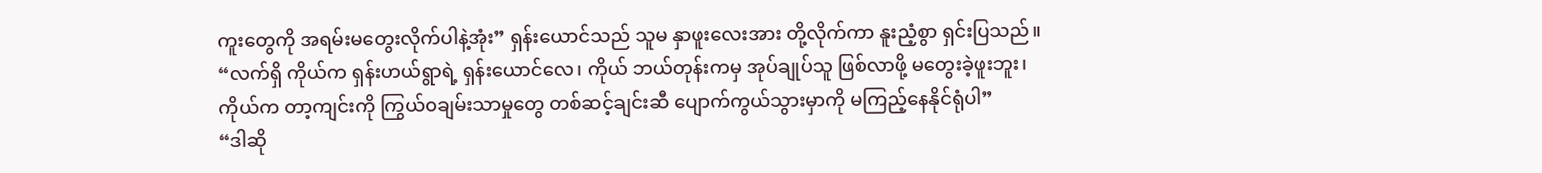ကူးတွေကို အရမ်းမတွေးလိုက်ပါနဲ့အုံး” ရှန်းယောင်သည် သူမ နှာဖူးလေးအား တို့လိုက်ကာ နူးညံ့စွာ ရှင်းပြသည်။
“လက်ရှိ ကိုယ်က ရှန်းဟယ်ရွာရဲ့ ရှန်းယောင်လေ၊ ကိုယ် ဘယ်တုန်းကမှ အုပ်ချုပ်သူ ဖြစ်လာဖို့ မတွေးခဲ့ဖူးဘူး၊ ကိုယ်က တာ့ကျင်းကို ကြွယ်၀ချမ်းသာမှုတွေ တစ်ဆင့်ချင်းဆီ ပျောက်ကွယ်သွားမှာကို မကြည့်နေနိုင်ရုံပါ”
“ဒါဆို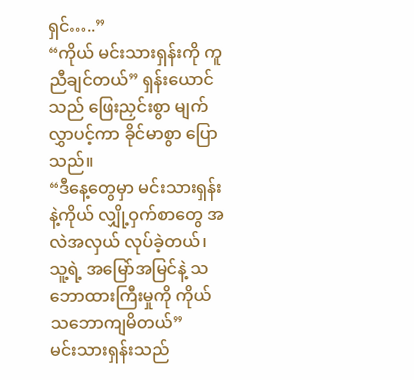ရှင်…..”
“ကိုယ် မင်းသားရှန်းကို ကူညီချင်တယ်” ရှန်းယောင်သည် ဖြေးညှင်းစွာ မျက်လွှာပင့်ကာ ခိုင်မာစွာ ပြောသည်။
“ဒီနေ့တွေမှာ မင်းသားရှန်းနဲ့ကိုယ် လျှို့ဝှက်စာတွေ အလဲအလှယ် လုပ်ခဲ့တယ်၊ သူ့ရဲ့ အမြော်အမြင်နဲ့ သဘောထားကြီးမှုကို ကိုယ် သဘောကျမိတယ်”
မင်းသားရှန်းသည်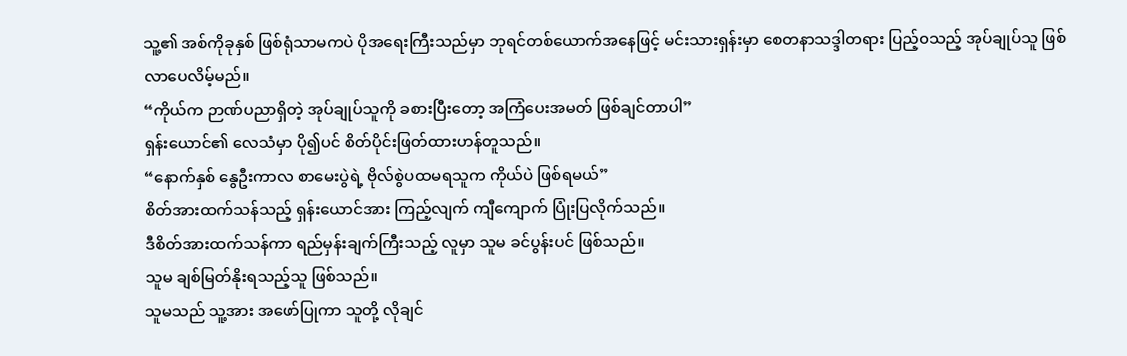သူ့၏ အစ်ကိုခုနှစ် ဖြစ်ရုံသာမကပဲ ပိုအရေးကြီးသည်မှာ ဘုရင်တစ်ယောက်အနေဖြင့် မင်းသားရှန်းမှာ စေတနာသဒ္ဒါတရား ပြည့်၀သည့် အုပ်ချုပ်သူ ဖြစ်လာပေလိမ့်မည်။
“ကိုယ်က ဉာဏ်ပညာရှိတဲ့ အုပ်ချုပ်သူကို ခစားပြီးတော့ အကြံပေးအမတ် ဖြစ်ချင်တာပါ”
ရှန်းယောင်၏ လေသံမှာ ပို၍ပင် စိတ်ပိုင်းဖြတ်ထားဟန်တူသည်။
“နောက်နှစ် နွေဦးကာလ စာမေးပွဲရဲ့ ဗိုလ်စွဲပထမရသူက ကိုယ်ပဲ ဖြစ်ရမယ်”
စိတ်အားထက်သန်သည့် ရှန်းယောင်အား ကြည့်လျက် ကျီကျောက် ပြုံးပြလိုက်သည်။
ဒီစိတ်အားထက်သန်ကာ ရည်မှန်းချက်ကြီးသည့် လူမှာ သူမ ခင်ပွန်းပင် ဖြစ်သည်။
သူမ ချစ်မြတ်နိုးရသည့်သူ ဖြစ်သည်။
သူမသည် သူ့အား အဖော်ပြုကာ သူတို့ လိုချင်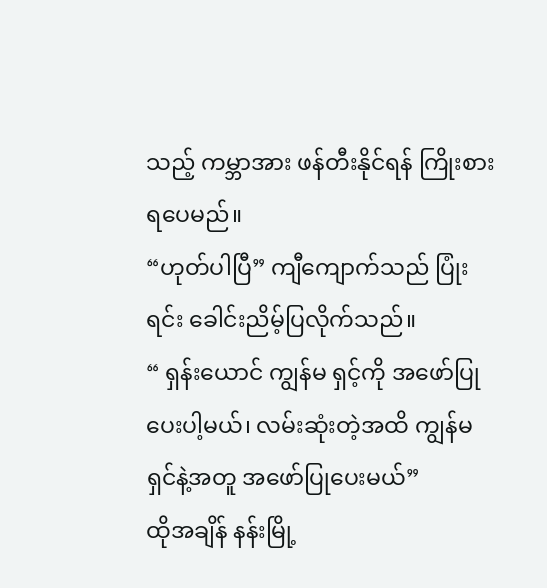သည့် ကမ္ဘာအား ဖန်တီးနိုင်ရန် ကြိုးစားရပေမည်။
“ဟုတ်ပါပြီ” ကျီကျောက်သည် ပြုံးရင်း ခေါင်းညိမ့်ပြလိုက်သည်။
“ ရှန်းယောင် ကျွန်မ ရှင့်ကို အဖော်ပြုပေးပါ့မယ်၊ လမ်းဆုံးတဲ့အထိ ကျွန်မ ရှင်နဲ့အတူ အဖော်ပြုပေးမယ်”
ထိုအချိန် နန်းမြို့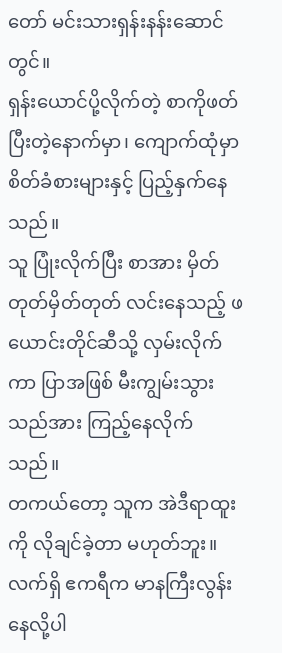တော် မင်းသားရှန်းနန်းဆောင်တွင်။
ရှန်းယောင်ပို့လိုက်တဲ့ စာကိုဖတ်ပြီးတဲ့နောက်မှာ၊ ကျောက်ထုံမှာ စိတ်ခံစားများနှင့် ပြည့်နှက်နေသည်။
သူ ပြုံးလိုက်ပြီး စာအား မှိတ်တုတ်မှိတ်တုတ် လင်းနေသည့် ဖယောင်းတိုင်ဆီသို့ လှမ်းလိုက်ကာ ပြာအဖြစ် မီးကျွမ်းသွားသည်အား ကြည့်နေလိုက်သည်။
တကယ်တော့ သူက အဲဒီရာထူးကို လိုချင်ခဲ့တာ မဟုတ်ဘူး။ လက်ရှိ ဧကရီက မာနကြီးလွန်းနေလို့ပါ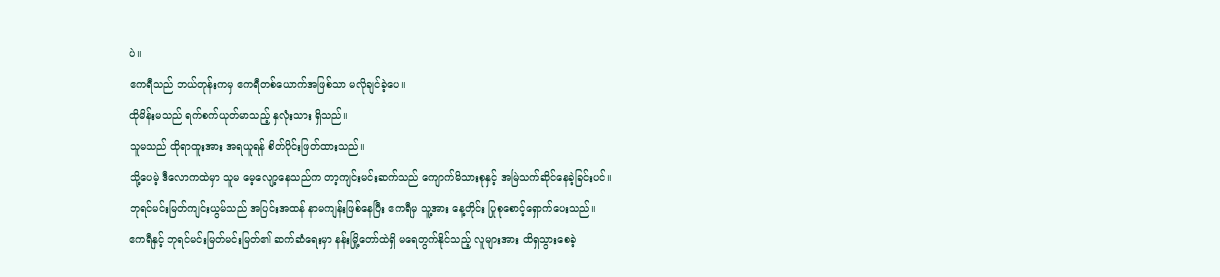ပဲ။
ဧကရီသည် ဘယ်တုန်းကမှ ဧကရီတစ်ယောက်အဖြစ်သာ မလိုချင်ခဲ့ပေ။
ထိုမိန်းမသည် ရက်စက်ယုတ်မာသည့် နှလုံးသား ရှိသည်။
သူမသည် ထိုရာထူးအား အရယူရန် စိတ်ပိုင်းဖြတ်ထားသည်။
သို့ပေမဲ့ ဒီလောကထဲမှာ သူမ မေ့လျော့နေသည်က တာ့ကျင်းမင်းဆက်သည် ကျောက်မိသားစုနှင့် အမြဲသက်ဆိုင်နေခဲ့ခြင်းပင်။
ဘုရင်မင်းမြတ်ကျင်းယွမ်သည် အပြင်းအထန် နာမကျန်းဖြစ်နေပြီး ဧကရီမှ သူ့အား နေ့တိုင်း ပြုစုစောင့်ရှောက်ပေးသည်။
ဧကရီနှင့် ဘုရင်မင်းမြတ်မင်းမြတ်၏ ဆက်ဆံရေးမှာ နန်းမြို့တော်ထဲရှိ မရေတွက်နိုင်သည့် လူများအား ထိရှသွားစေခဲ့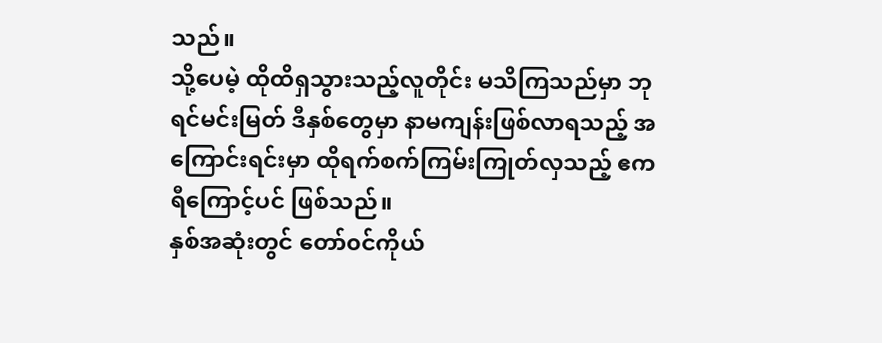သည်။
သို့ပေမဲ့ ထိုထိရှသွားသည့်လူတိုင်း မသိကြသည်မှာ ဘုရင်မင်းမြတ် ဒီနှစ်တွေမှာ နာမကျန်းဖြစ်လာရသည့် အကြောင်းရင်းမှာ ထိုရက်စက်ကြမ်းကြုတ်လှသည့် ဧကရီကြောင့်ပင် ဖြစ်သည်။
နှစ်အဆုံးတွင် တော်၀င်ကိုယ်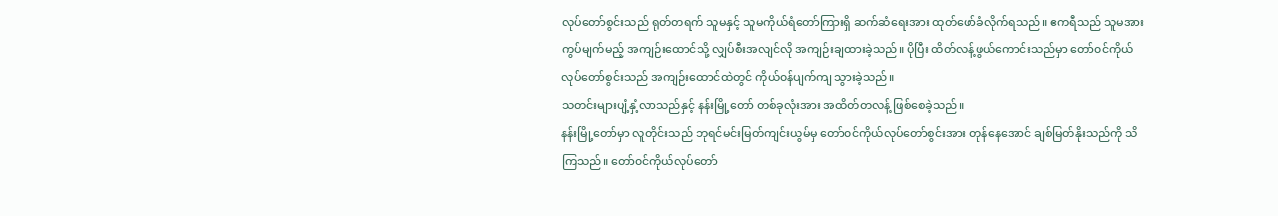လုပ်တော်စွင်းသည် ရုတ်တရက် သူမနှင့် သူမကိုယ်ရံတော်ကြားရှိ ဆက်ဆံရေးအား ထုတ်ဖော်ခံလိုက်ရသည်။ ဧကရီသည် သူမအား ကွပ်မျက်မည့် အကျဉ်းထောင်သို့ လျှပ်စီးအလျင်လို အကျဉ်းချထားခဲ့သည်။ ပိုပြီး ထိတ်လန့်ဖွယ်ကောင်းသည်မှာ တော်၀င်ကိုယ်လုပ်တော်စွင်းသည် အကျဉ်းထောင်ထဲတွင် ကိုယ်၀န်ပျက်ကျ သွားခဲ့သည်။
သတင်းများပျံ့နှံ့လာသည်နှင့် နန်းမြို့တော် တစ်ခုလုံးအား အထိတ်တလန့် ဖြစ်စေခဲ့သည်။
နန်းမြို့တော်မှာ လူတိုင်းသည် ဘုရင်မင်းမြတ်ကျင်းယွမ်မှ တော်၀င်ကိုယ်လုပ်တော်စွင်းအား တုန်နေအောင် ချစ်မြတ်နိုးသည်ကို သိကြသည်။ တော်၀င်ကိုယ်လုပ်တော်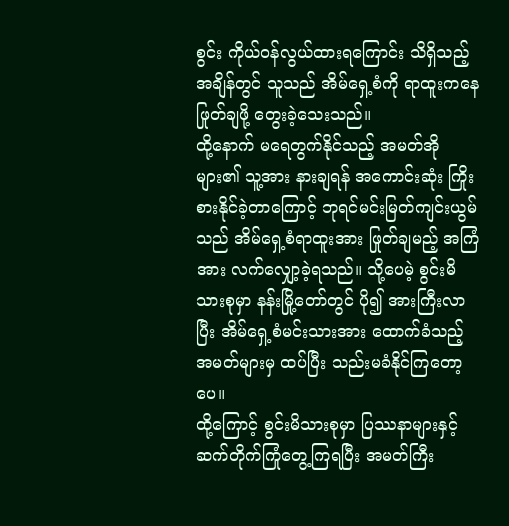စွင်း ကိုယ်၀န်လွယ်ထားရကြောင်း သိရှိသည့်အချိန်တွင် သူသည် အိမ်ရှေ့စံကို ရာထူးကနေ ဖြုတ်ချဖို့ တွေးခဲ့သေးသည်။
ထို့နောက် မရေတွက်နိုင်သည့် အမတ်အိုများ၏ သူ့အား နားချရန် အကောင်းဆုံး ကြိုးစားနိုင်ခဲ့တာကြောင့် ဘုရင်မင်းမြတ်ကျင်းယွမ်သည် အိမ်ရှေ့စံရာထူးအား ဖြုတ်ချမည့် အကြံအား လက်လျှော့ခဲ့ရသည်။ သို့ပေမဲ့ စွင်းမိသားစုမှာ နန်းမြို့တော်တွင် ပို၍ အားကြီးလာပြီး အိမ်ရှေ့စံမင်းသားအား ထောက်ခံသည့် အမတ်များမှ ထပ်ပြီး သည်းမခံနိုင်ကြတော့ပေ။
ထို့ကြောင့် စွင်းမိသားစုမှာ ပြဿနာများနှင့် ဆက်တိုက်ကြုံတွေ့ကြရပြီး အမတ်ကြီး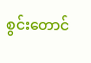စွင်းတောင်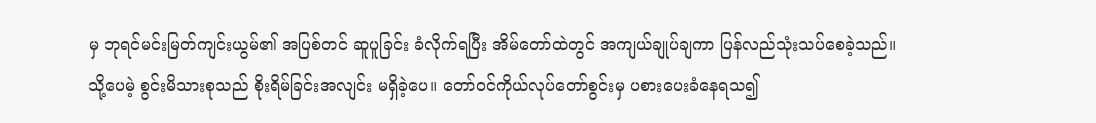မှ ဘုရင်မင်းမြတ်ကျင်းယွမ်၏ အပြစ်တင် ဆူပူခြင်း ခံလိုက်ရပြီး အိမ်တော်ထဲတွင် အကျယ်ချုပ်ချကာ ပြန်လည်သုံးသပ်စေခဲ့သည်။
သို့ပေမဲ့ စွင်းမိသားစုသည် စိုးရိမ်ခြင်းအလျင်း မရှိခဲ့ပေ။ တော်၀င်ကိုယ်လုပ်တော်စွင်းမှ ပစားပေးခံနေရသ၍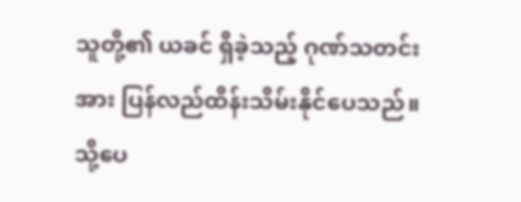သူတို့၏ ယခင် ရှိခဲ့သည့် ဂုဏ်သတင်းအား ပြန်လည်ထိန်းသိမ်းနိုင်ပေသည်။ သို့ပေ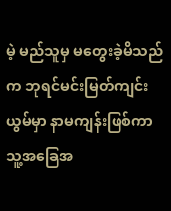မဲ့ မည်သူမှ မတွေးခဲ့မိသည်က ဘုရင်မင်းမြတ်ကျင်းယွမ်မှာ နာမကျန်းဖြစ်ကာ သူ့အခြေအ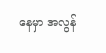နေမှာ အလွန်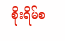စိုးရိမ်စ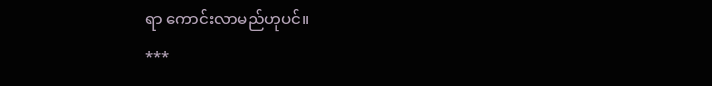ရာ ကောင်းလာမည်ဟုပင်။
***